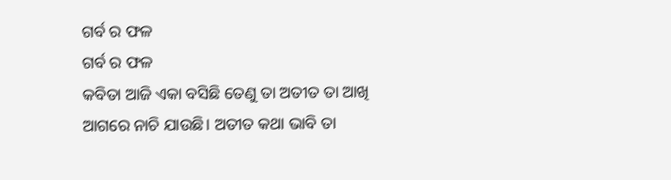ଗର୍ବ ର ଫଳ
ଗର୍ବ ର ଫଳ
କବିତା ଆଜି ଏକା ବସିଛି ତେଣୁ ତା ଅତୀତ ତା ଆଖି ଆଗରେ ନାଚି ଯାଉଛି। ଅତୀତ କଥା ଭାବି ତା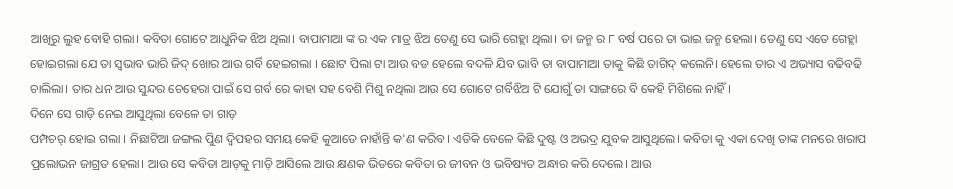ଆଖିରୁ ଲୁହ ବୋହି ଗଲା। କବିତା ଗୋଟେ ଆଧୁନିକ ଝିଅ ଥିଲା। ବାପାମାଆ ଙ୍କ ର ଏକ ମାତ୍ର ଝିଅ ତେଣୁ ସେ ଭାରି ଗେହ୍ଲା ଥିଲା। ତା ଜନ୍ମ ର ୮ ବର୍ଷ ପରେ ତା ଭାଇ ଜନ୍ମ ହେଲା। ତେଣୁ ସେ ଏତେ ଗେହ୍ଲା ହୋଇଗଲା ଯେ ତା ସ୍ବଭାବ ଭାରି ଜିଦ୍ ଖୋର ଆଉ ଗର୍ବି ହେଇଗଲା । ଛୋଟ ପିଲା ଟା ଆଉ ବଡ ହେଲେ ବଦଳି ଯିବ ଭାବି ତା ବାପାମାଆ ତାକୁ କିଛି ତାଗିଦ୍ କଲେନି। ହେଲେ ତାର ଏ ଅଭ୍ୟାସ ବଢିବଢି ଚାଲିଲା। ତାର ଧନ ଆଉ ସୁନ୍ଦର ଚେହେରା ପାଇଁ ସେ ଗର୍ବ ରେ କାହା ସହ ବେଶି ମିଶୁ ନଥିଲା ଆଉ ସେ ଗୋଟେ ଗର୍ବିଝିଅ ଟି ଯୋଗୁଁ ତା ସାଙ୍ଗରେ ବି କେହି ମିଶିଲେ ନାହିଁ।
ଦିନେ ସେ ଗାଡ଼ି ନେଇ ଆସୁଥିଲା ବେଳେ ତା ଗାଡ଼
ପମ୍ପଚର୍ ହୋଇ ଗଲା । ନିଛାଟିଆ ଜଙ୍ଗଲ ପୁିଣ ଦ୍ଵିପହର ସମୟ କେହି କୁଆଡେ ନାହାଁନ୍ତି କ'ଣ କରିବ। ଏତିକି ବେଳେ କିଛି ଦୁଷ୍ଟ ଓ ଅଭଦ୍ର ଯୁବକ ଆସୁଥିଲେ। କବିତା କୁ ଏକା ଦେଖି ତାଙ୍କ ମନରେ ଖରାପ ପ୍ରଲୋଭନ ଜାଗ୍ରତ ହେଲା। ଆଉ ସେ କବିତା ଆଡ଼କୁ ମାଡ଼ି ଆସିଲେ ଆଉ କ୍ଷଣକ ଭିତରେ କବିତା ର ଜୀବନ ଓ ଭବିଷ୍ୟତ ଅନ୍ଧାର କରି ଦେଲେ। ଆଉ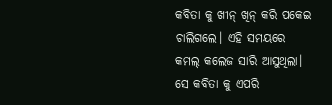କବିତା କୁ ଖୀନ୍ ଖିନ୍ କରି ପକେଇ ଚାଲିଗଲେ। ଏହି ସମୟରେ କମଲ୍ କଲେଜ ସାରି ଆସୁଥିଲା। ସେ କବିତା କୁ ଏପରି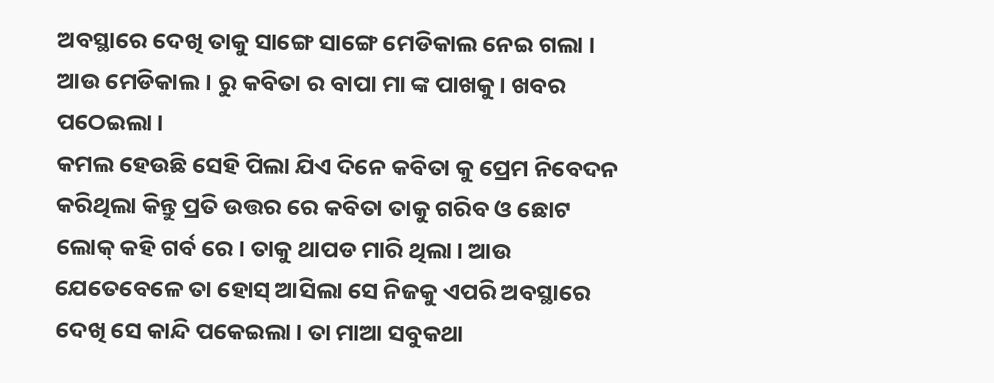ଅବସ୍ଥାରେ ଦେଖି ତାକୁ ସାଙ୍ଗେ ସାଙ୍ଗେ ମେଡିକାଲ ନେଇ ଗଲା । ଆଉ ମେଡିକାଲ। ରୁ କବିତା ର ବାପା ମା ଙ୍କ ପାଖକୁ। ଖବର ପଠେଇଲା।
କମଲ ହେଉଛି ସେହି ପିଲା ଯିଏ ଦିନେ କବିତା କୁ ପ୍ରେମ ନିବେଦନ କରିଥିଲା କିନ୍ତୁ ପ୍ରତି ଉତ୍ତର ରେ କବିତା ତାକୁ ଗରିବ ଓ ଛୋଟ ଲୋକ୍ କହି ଗର୍ବ ରେ। ତାକୁ ଥାପଡ ମାରି ଥିଲା। ଆଉ ଯେତେବେଳେ ତା ହୋସ୍ ଆସିଲା ସେ ନିଜକୁ ଏପରି ଅବସ୍ଥାରେ ଦେଖି ସେ କାନ୍ଦି ପକେଇଲା। ତା ମାଆ ସବୁକଥା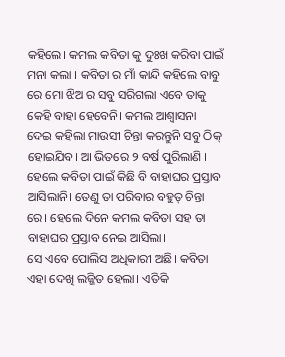କହିଲେ। କମଲ କବିତା କୁ ଦୁଃଖ କରିବା ପାଇଁ ମନା କଲା । କବିତା ର ମାଁ କାନ୍ଦି କହିଲେ ବାବୁ ରେ ମୋ ଝିଅ ର ସବୁ ସରିଗଲା ଏବେ ତାକୁ କେହି ବାହା ହେବେନି। କମଲ ଆଶ୍ବାସନା
ଦେଇ କହିଲା ମାଉସୀ ଚିନ୍ତା କରନ୍ତୁନି ସବୁ ଠିକ୍ ହୋଇଯିବ। ଆ ଭିତରେ ୨ ବର୍ଷ ପୁରିଲାଣି । ହେଲେ କବିତା ପାଇଁ କିଛି ବି ବାହାଘର ପ୍ରସ୍ତାବ ଆସିଲାନି। ତେଣୁ ତା ପରିବାର ବହୁତ୍ ଚିନ୍ତା ରେ। ହେଲେ ଦିନେ କମଲ କବିତା ସହ ତା ବାହାଘର ପ୍ରସ୍ତାବ ନେଇ ଆସିଲା।
ସେ ଏବେ ପୋଲିସ ଅଧିକାରୀ ଅଛି। କବିତା ଏହା ଦେଖି ଲଜ୍ଜିତ ହେଲା। ଏତିକି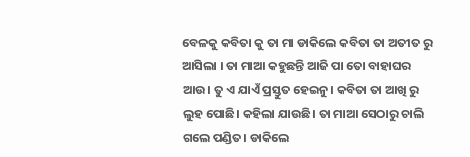ବେଳକୁ କବିତା କୁ ତା ମା ଡାକିଲେ କବିତା ତା ଅତୀତ ରୁ ଆସିଲା । ତା ମାଆ କହୁଛନ୍ତି ଆଜି ପା ତୋ ବାହାଘର ଆଉ। ତୁ ଏ ଯାଏଁ ପ୍ରସ୍ତୁତ ହେଇନୁ। କବିତା ତା ଆଖି ରୁ ଲୁହ ପୋଛି। କହିଲା ଯାଉଛି। ତା ମାଆ ସେଠାରୁ ଚାଲି ଗଲେ ପଣ୍ଡିତ। ଡାକିଲେ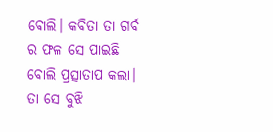ଵୋଲି। କବିତା ତା ଗର୍ବ ର ଫଳ ସେ ପାଇଛି ବୋଲି ପ୍ରତ୍ସାତାପ କଲା। ତା ସେ ବୁଝି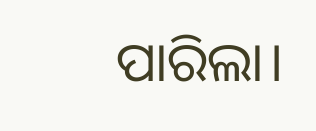ପାରିଲା।